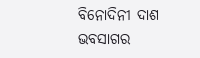ବିନୋଦିନୀ ଦାଶ
ଭବସାଗର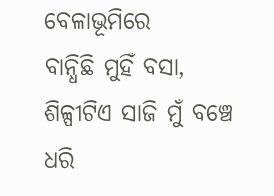ବେଳାଭୂମିରେ
ବାନ୍ଧିଛି ମୁହିଁ ବସା,
ଶିଳ୍ପୀଟିଏ ସାଜି ମୁଁ ବଞ୍ଚେ
ଧରି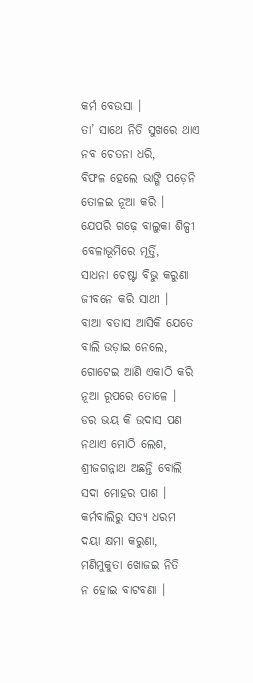କର୍ମ ବେଉସା ।
ତା’ ସାଥେ ନିତି ସୁଖରେ ଥାଏ
ନବ ଚେତନା ଧରି,
ବିଫଳ ହେଲେ ଭାଙ୍ଗି ପଡ଼େନି
ତୋଳଇ ନୂଆ କରି ।
ଯେପରି ଗଢ଼େ ବାଲୁକା ଶିଳ୍ପୀ
ବେଳାଭୂମିରେ ମୂର୍ତ୍ତି,
ସାଧନା ଚେଷ୍ଟା ବିଭୁ କରୁଣା
ଜୀବନେ କରି ସାଥୀ ।
ବାଆ ବତାସ ଆସିକି ଯେତେ
ବାଲି ଉଡ଼ାଇ ନେଲେ,
ଗୋଟେଇ ଆଣି ଏକାଠି କରି
ନୂଆ ରୂପରେ ତୋଳେ ।
ଡର ଭୟ କି ଉଦାସ ପଣ
ନଥାଏ ମୋଠି ଲେଶ,
ଶ୍ରୀଜଗନ୍ନାଥ ଅଛନ୍ତି ବୋଲି
ସଦା ମୋହର ପାଶ ।
କର୍ମବାଲିରୁ ସତ୍ୟ ଧରମ
ଦୟା କ୍ଷମା କରୁଣା,
ମଣିମୁକୁତା ଖୋଜଇ ନିତି
ନ ହୋଇ ବାଟବଣା ।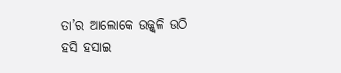ତା’ର ଆଲୋକେ ଉଜ୍ଜ୍ବଳି ଉଠି
ହସି ହସାଇ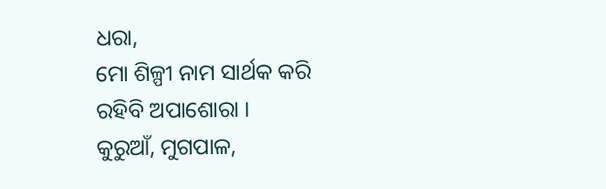ଧରା,
ମୋ ଶିଳ୍ପୀ ନାମ ସାର୍ଥକ କରି
ରହିବି ଅପାଶୋରା ।
କୁରୁଆଁ, ମୁଗପାଳ,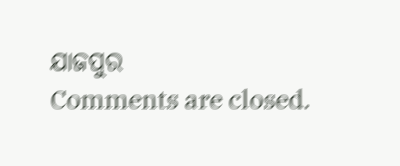ଯାଜପୁର
Comments are closed.